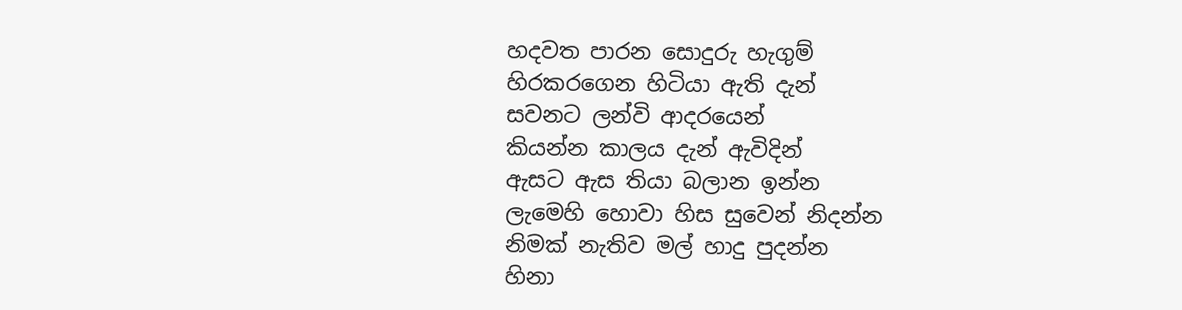හදවත පාරන සොදුරු හැගුම්
හිරකරගෙන හිටියා ඇති දැන්
සවනට ලන්වි ආදරයෙන්
කියන්න කාලය දැන් ඇවිදින්
ඇසට ඇස තියා බලාන ඉන්න
ලැමෙහි හොවා හිස සුවෙන් නිදන්න
නිමක් නැතිව මල් හාදු පුදන්න
හිනා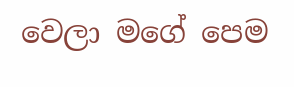වෙලා මගේ පෙම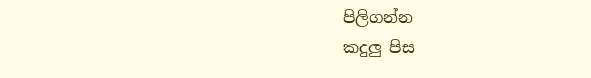පිලිගන්න
කදුලු පිස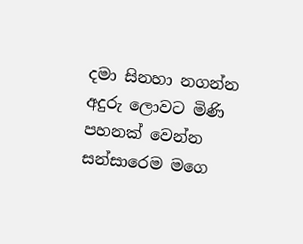දමා සිනහා නගන්න
අදුරු ලොවට මිණි පහනක් වෙන්න
සන්සාරෙම මගෙ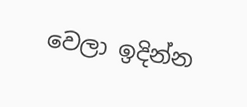වෙලා ඉදින්න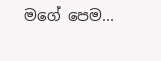මගේ පෙම...